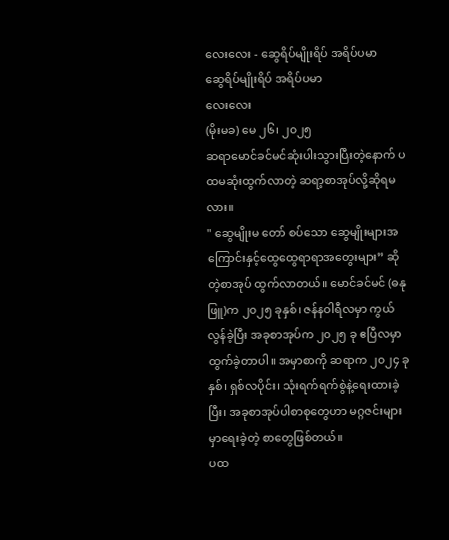လေးလေး - ဆွေရိပ်မျိုးရိပ် အရိပ်ပမာ
ဆွေရိပ်မျိုးရိပ် အရိပ်ပမာ
လေးလေး
(မိုးမခ) မေ ၂၆၊ ၂၀၂၅
ဆရာမောင်ခင်မင်ဆုံးပါးသွားပြီးတဲ့နောက် ပထမဆုံးထွက်လာတဲ့ ဆရာ့စာအုပ်လို့ဆိုရမလား။
" ဆွေမျိုးမ တော် စပ်သော ဆွေမျိုးများအကြောင်းနှင့်ထွေထွေရာရာအတွေးများ” ဆိုတဲ့စာအုပ် ထွက်လာတယ်။ မောင်ခင်မင် (ဓနုဖြူ)က ၂၀၂၅ ခုနှစ်၊ ဇန်နဝါရီလမှာ ကွယ်လွန်ခဲ့ပြီး အခုစာအုပ်က ၂၀၂၅ ခု ဧပြီလမှာ ထွက်ခဲ့တာပါ။ အမှာစာကို ဆရာက ၂၀၂၄ ခုနှစ်၊ ရှစ်လပိုင်း၊ သုံးရက်ရက်စွဲနဲ့ရေးထားခဲ့ပြီး၊ အခုစာအုပ်ပါစာစုတွေဟာ မဂ္ဂဇင်းများမှာရေးခဲ့တဲ့ စာတွေဖြစ်တယ်။
ပထ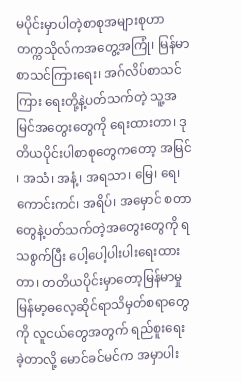မပိုင်းမှာပါတဲ့စာစုအများစုဟာ တက္ကသိုလ်ကအတွေ့အကြုံ၊ မြန်မာစာသင်ကြားရေး၊ အဂ်လိပ်စာသင်ကြား ရေးတို့နဲ့ပတ်သက်တဲ့ သူ့အမြင်အတွေးတွေကို ရေးထားတာ၊ ဒုတိယပိုင်းပါစာစုတွေကတော့ အမြင် ၊ အသံ၊ အနံ့၊ အရသာ၊ မြေ၊ ရေ၊ ကောင်းကင်၊ အရိပ်၊ အမှောင် စတာတွေနဲ့ပတ်သက်တဲ့အတွေးတွေကို ရသစွက်ပြီး ပေါ့ပေါ့ပါးပါးရေးထားတာ၊ တတိယပိုင်းမှာတော့မြန်မာမှုမြန်မာ့ဓလေ့ဆိုင်ရာသိမှတ်စရာတွေကို လူငယ်တွေအတွက် ရည်စူးရေးခဲ့တာလို့ မောင်ခင်မင်က အမှာပါး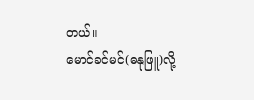တယ်။
မောင်ခင်မင်(ဓနုဖြူ)လို့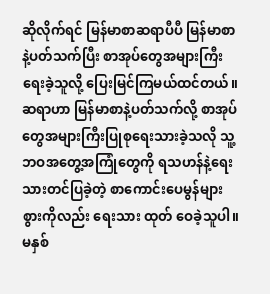ဆိုလိုက်ရင် မြန်မာစာဆရာပီပီ မြန်မာစာနဲ့ပတ်သက်ပြီး စာအုပ်တွေအများကြီး ရေးခဲ့သူလို့ ပြေးမြင်ကြမယ်ထင်တယ်။ ဆရာဟာ မြန်မာစာနဲ့ပတ်သက်လို့ စာအုပ်တွေအများကြီးပြုစုရေးသားခဲ့သလို သူ့ဘဝအတွေ့အကြုံတွေကို ရသဟန်နဲ့ရေးသားတင်ပြခဲ့တဲ့ စာကောင်းပေမွန်များစွားကိုလည်း ရေးသား ထုတ် ဝေခဲ့သူပါ။ မနှစ်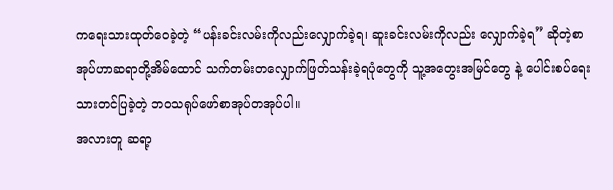ကရေးသားထုတ်ဝေခဲ့တဲ့ “ပန်းခင်းလမ်းကိုလည်းလျှောက်ခဲ့ရ၊ ဆူးခင်းလမ်းကိုလည်း လျှောက်ခဲ့ရ” ဆိုတဲ့စာအုပ်ဟာဆရာတို့အိမ်ထောင် သက်တမ်းတလျှောက်ဖြတ်သန်းခဲ့ရပုံတွေကို သူ့အတွေးအမြင်တွေ နဲ့ ပေါင်းစပ်ရေးသားတင်ပြခဲ့တဲ့ ဘဝသရုပ်ဖော်စာအုပ်တအုပ်ပါ။
အလားတူ ဆရာ့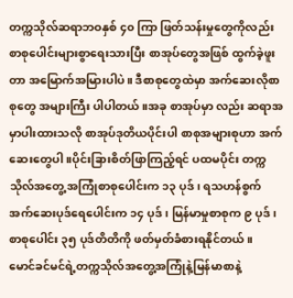တက္ကသိုလ်ဆရာဘဝနှစ် ၄၀ ကြာ ဖြတ်သန်းမှုတွေကိုလည်း စာစုပေါင်းများစွာရေးသားပြီး စာအုပ်တွေအဖြစ် ထွက်ခဲ့ဖူးတာ အမြောက်အမြားပါပဲ။ ဒီစာစုတွေထဲမှာ အက်ဆေးလိုစာစုတွေ အများကြီး ပါပါတယ်။အခု စာအုပ်မှာ လည်း ဆရာအမှာပါးထားသလို စာအုပ်ဒုတိယပိုင်းပါ စာစုအများစုဟာ အက်ဆေးတွေပါ။ပိုင်းခြားစိတ်ဖြာကြည့်ရင် ပထမပိုင်း တက္ကသိုလ်အတွေ့ အကြုံစာစုပေါင်းက ၁၃ ပုဒ်၊ ရသဟန်စွက် အက်ဆေးပုဒ်ရေပေါင်းက ၁၄ ပုဒ်၊ မြန်မာမှုစာစုက ၉ ပုဒ်၊ စာစုပေါင်း ၃၅ ပုဒ်တိတိကို ဖတ်မှတ်ခံစားရနိုင်တယ်။
မောင်ခင်မင်ရဲ့တက္ကသိုလ်အတွေ့အကြုံနဲ့မြန်မာစာနဲ့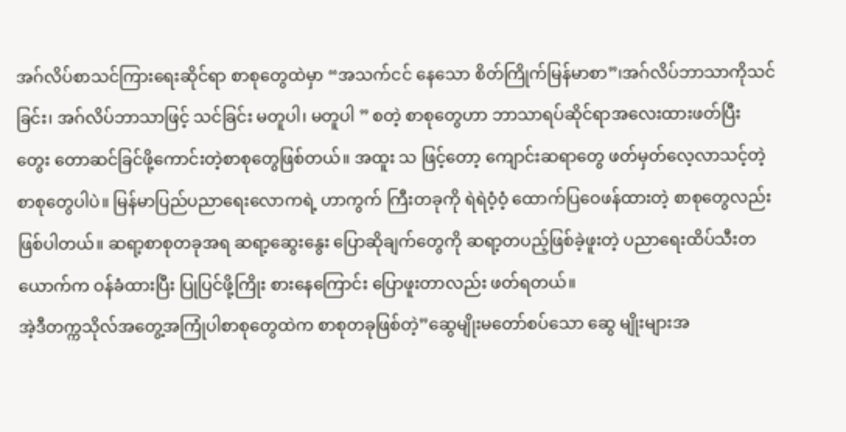အဂ်လိပ်စာသင်ကြားရေးဆိုင်ရာ စာစုတွေထဲမှာ “အသက်ငင် နေသော စိတ်ကြိုက်မြန်မာစာ”၊အဂ်လိပ်ဘာသာကိုသင်ခြင်း၊ အဂ်လိပ်ဘာသာဖြင့် သင်ခြင်း မတူပါ၊ မတူပါ ” စတဲ့ စာစုတွေဟာ ဘာသာရပ်ဆိုင်ရာအလေးထားဖတ်ပြီး တွေး တောဆင်ခြင်ဖို့ကောင်းတဲ့စာစုတွေဖြစ်တယ်။ အထူး သ ဖြင့်တော့ ကျောင်းဆရာတွေ ဖတ်မှတ်လေ့လာသင့်တဲ့စာစုတွေပါပဲ။ မြန်မာပြည်ပညာရေးလောကရဲ့ ဟာကွက် ကြီးတခုကို ရဲရဲဝံ့ဝံ့ ထောက်ပြဝေဖန်ထားတဲ့ စာစုတွေလည်းဖြစ်ပါတယ်။ ဆရာ့စာစုတခုအရ ဆရာ့ဆွေးနွေး ပြောဆိုချက်တွေကို ဆရာ့တပည့်ဖြစ်ခဲ့ဖူးတဲ့ ပညာရေးထိပ်သီးတယောက်က ဝန်ခံထားပြီး ပြုပြင်ဖို့ကြိုး စားနေကြောင်း ပြောဖူးတာလည်း ဖတ်ရတယ်။
အဲ့ဒီတက္ကသိုလ်အတွေ့အကြုံပါစာစုတွေထဲက စာစုတခုဖြစ်တဲ့”ဆွေမျိုးမတော်စပ်သော ဆွေ မျိုးများအ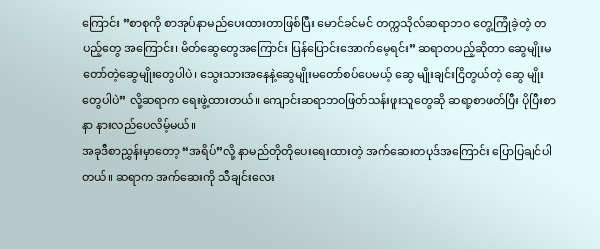ကြောင်း ”စာစုကို စာအုပ်နာမည်ပေးထားတာဖြစ်ပြီး မောင်ခင်မင် တက္ကသိုလ်ဆရာဘဝ တွေ့ကြုံခဲ့တဲ့ တပည့်တွေ အကြောင်း၊ မိတ်ဆွေတွေအကြောင်း ပြန်ပြောင်းအောက်မေ့ရင်း” ဆရာတပည့်ဆိုတာ ဆွေမျိုးမတော်တဲ့ဆွေမျိုးတွေပါပဲ၊ သွေးသားအနေနဲ့ဆွေမျိုးမတော်စပ်ပေမယ့် ဆွေ မျိုးချင်းငြိတွယ်တဲ့ ဆွေ မျိုးတွေပါပဲ” လို့ဆရာက ရေးဖွဲ့ထားတယ်။ ကျောင်းဆရာဘဝဖြတ်သန်းဖူးသူတွေဆို ဆရာ့စာဖတ်ပြီး ပိုပြီးစာနာ နားလည်ပေလိမ့်မယ်။
အခုဒီစာညွှန်းမှာတော့ “အရိပ်”လို့ နာမည်တိုတိုပေးရေးထားတဲ့ အက်ဆေးတပုဒ်အကြောင်း ပြောပြချင်ပါတယ်။ ဆရာက အက်ဆေးကို သီချင်းလေး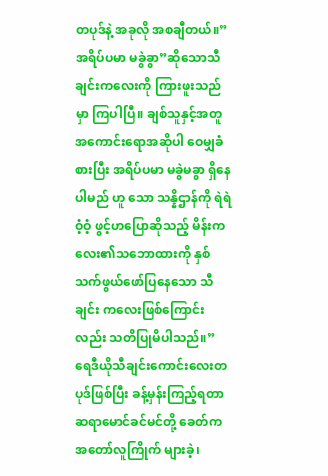တပုဒ်နဲ့ အခုလို အစချီတယ်။”အရိပ်ပမာ မခွဲခွာ”ဆိုသောသီချင်းကလေးကို ကြားဖူးသည်မှာ ကြပါပြီ။ ချစ်သူနှင့်အတူ အကောင်းရောအဆိုပါ ဝေမျှခံစားပြီး အရိပ်ပမာ မခွဲမခွာ ရှိနေပါမည် ဟူ သော သန္နိဌာန်ကို ရဲရဲဝံ့ဝံ့ ဖွင့်ဟပြောဆိုသည့် မိန်းကလေး၏သဘောထားကို နှစ်သက်ဖွယ်ဖော်ပြနေသော သီချင်း ကလေးဖြစ်ကြောင်းလည်း သတိပြုမိပါသည်။”
ရေဒီယိုသီချင်းကောင်းလေးတပုဒ်ဖြစ်ပြီး ခန့်မှန်းကြည့်ရတာ ဆရာမောင်ခင်မင်တို့ ခေတ်က အတော်လူကြိုက် များခဲ့၊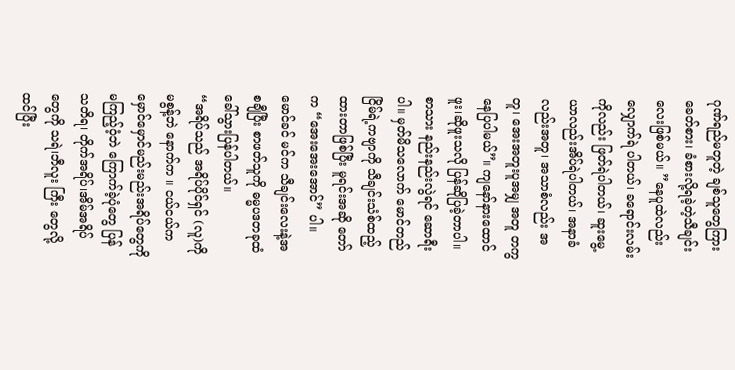ဂုဏ်ရည်မတူတဲ့ ချစ်သူတွေကြား ခေတ်စား၊ ခံစားလို့ရခဲ့တဲ့သီချင်းလေးဖြစ်မယ်။ ”နေပူထဲလည်း လျှောက်ရဲ ပါတယ်၊ ခရောင်းလမ်းကိုလည်း ဖြတ်ရဲပါတယ်၊ ဆူးမွေ့ယာလည်းအိပ်ရဲပါတယ်၊ အနာခံလည်းအတူ၊ အသာစံလည်း အတူ၊ အေးအတူးပူအမျှ အတူ တကွနေပြပါမယ်”။ ကျနော်နားထောင်ဖူး၊ဆိုဖူးသလို ပြန်ဆိုပြခဲ့တာပါ။ စာသား နည်းနည်းလွဲရင် ဆောရီးပါ။ မှတ်မိသလောက် မောင်တည်ငြိမ်ရဲ့ကဗျာကို သီချင်းသံစ်ထည့်ထားတာဖြစ်ပြီး မူရင်းအဆို တော်က “အေးအေးအောင်” ပါ။ မောင်ခင် မင်က သီချင်းလေးနဲ့အစချီပြီး စာဖတ်သူကို ဓမ္မပဒတခုထံ ခေါ်သွားပြန်ပါတယ်။
“အရိပ်သည် အရိပ်ပိုင်ရှင် (လူ)ကို မစွန့်ဘဲ နောက်က ။ ငယ်ငယ်က မှောင်မှောင်မည်းမည်းအရိပ်တွေကို မကြည့်ဝံ့ဘဲ ကြောက်ခဲ့ပုံတွေ ပြန်သတိရ၊ တိုက်အရိပ်၊အိမ်အရိပ်တွေကို သရဲ၊ဘီလူး ကြီး တွေလို့ထင်ပြီး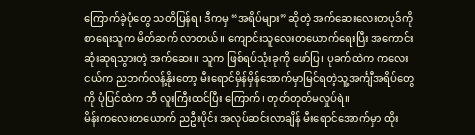ကြောက်ခဲ့ပုံတွေ သတိပြန်ရ၊ ဒီကမှ “အရိပ်များ” ဆိုတဲ့ အက်ဆေးလေးတပုဒ်ကို စာရေးသူက မိတ်ဆက် လာတယ်။ ကျောင်းသူလေးတယောက်ရေးပြီး အကောင်းဆုံးဆုရသွားတဲ့ အက်ဆေး။ သူက ဖြစ်ရပ်သုံးခုကို ဖော်ပြ၊ ပုခက်ထဲက ကလေးငယ်က ညဘက်လန့်နိုးတော့ မီးရောင်မှိန်မှိန်အောက်မှာမြင်ရတဲ့သူ့အင်္ကျီအရိပ်တွေကို ပုံပြင်ထဲက ဘီ လူးကြီးထင်ပြီး ကြောက်၊ တုတ်တုတ်မလှုပ်ရဲ။
မိန်းကလေးတယောက် ညဦးပိုင်း အလုပ်ဆင်းလာချိန် မီးရောင်အောက်မှာ ထိုး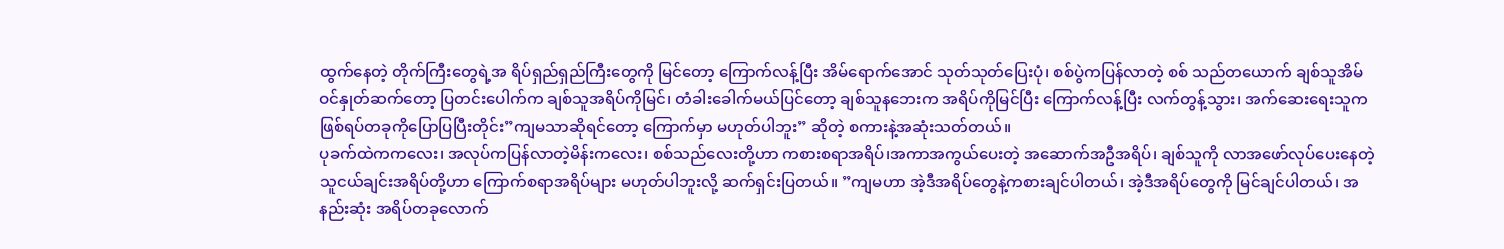ထွက်နေတဲ့ တိုက်ကြီးတွေရဲ့အ ရိပ်ရှည်ရှည်ကြီးတွေကို မြင်တော့ ကြောက်လန့်ပြီး အိမ်ရောက်အောင် သုတ်သုတ်ပြေးပုံ၊ စစ်ပွဲကပြန်လာတဲ့ စစ် သည်တယောက် ချစ်သူအိမ်ဝင်နှုတ်ဆက်တော့ ပြတင်းပေါက်က ချစ်သူအရိပ်ကိုမြင်၊ တံခါးခေါက်မယ်ပြင်တော့ ချစ်သူနဘေးက အရိပ်ကိုမြင်ပြီး ကြောက်လန့်ပြီး လက်တွန့်သွား၊ အက်ဆေးရေးသူက ဖြစ်ရပ်တခုကိုပြောပြပြီးတိုင်း”ကျမသာဆိုရင်တော့ ကြောက်မှာ မဟုတ်ပါဘူး” ဆိုတဲ့ စကားနဲ့အဆုံးသတ်တယ်။
ပုခက်ထဲကကလေး၊ အလုပ်ကပြန်လာတဲ့မိန်းကလေး၊ စစ်သည်လေးတို့ဟာ ကစားစရာအရိပ်၊အကာအကွယ်ပေးတဲ့ အဆောက်အဦအရိပ်၊ ချစ်သူကို လာအဖော်လုပ်ပေးနေတဲ့ သူငယ်ချင်းအရိပ်တို့ဟာ ကြောက်စရာအရိပ်များ မဟုတ်ပါဘူးလို့ ဆက်ရှင်းပြတယ်။ ”ကျမဟာ အဲ့ဒီအရိပ်တွေနဲ့ကစားချင်ပါတယ်၊ အဲ့ဒီအရိပ်တွေကို မြင်ချင်ပါတယ်၊ အနည်းဆုံး အရိပ်တခုလောက်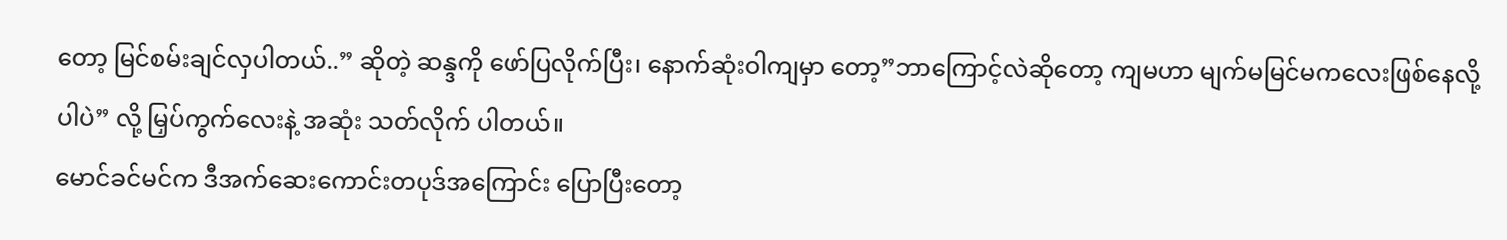တော့ မြင်စမ်းချင်လှပါတယ်..” ဆိုတဲ့ ဆန္ဒကို ဖော်ပြလိုက်ပြီး၊ နောက်ဆုံးဝါကျမှာ တော့”ဘာကြောင့်လဲဆိုတော့ ကျမဟာ မျက်မမြင်မကလေးဖြစ်နေလို့ပါပဲ” လို့ မြှပ်ကွက်လေးနဲ့ အဆုံး သတ်လိုက် ပါတယ်။
မောင်ခင်မင်က ဒီအက်ဆေးကောင်းတပုဒ်အကြောင်း ပြောပြီးတော့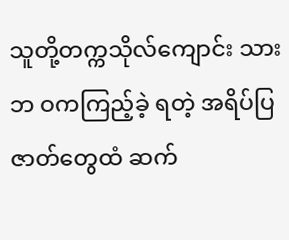သူတို့တက္ကသိုလ်ကျောင်း သားဘ ဝကကြည့်ခဲ့ ရတဲ့ အရိပ်ပြဇာတ်တွေထံ ဆက်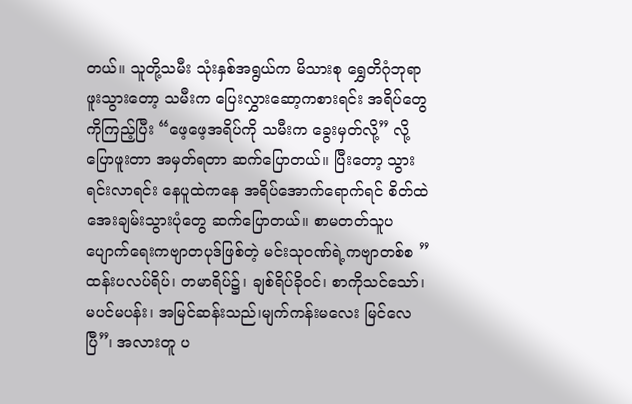တယ်။ သူတို့သမီး သုံးနှစ်အရွယ်က မိသားစု ရွှေတိဂုံဘုရာဖူးသွားတော့ သမီးက ပြေးလွှားဆော့ကစားရင်း အရိပ်တွေကိုကြည့်ပြီး “ဖေ့ဖေ့အရိပ်ကို သမီးက ခွေးမှတ်လို့” လို့ပြောဖူးတာ အမှတ်ရတာ ဆက်ပြောတယ်။ ပြီးတော့ သွားရင်းလာရင်း နေပူထဲကနေ အရိပ်အောက်ရောက်ရင် စိတ်ထဲအေးချမ်းသွားပုံတွေ ဆက်ပြောတယ်။ စာမတတ်သူပပျောက်ရေးကဗျာတပုဒ်ဖြစ်တဲ့ မင်းသုဝဏ်ရဲ့ကဗျာတစ်စ ”ထန်းပလပ်ရိပ်၊ တမာရိပ်၌၊ ချစ်ရိပ်ခိုဝင်၊ စာကိုသင်သော်၊ မပင်မပန်း၊ အမြင်ဆန်းသည်၊မျက်ကန်းမလေး မြင်လေပြီ”၊ အလားတူ ပ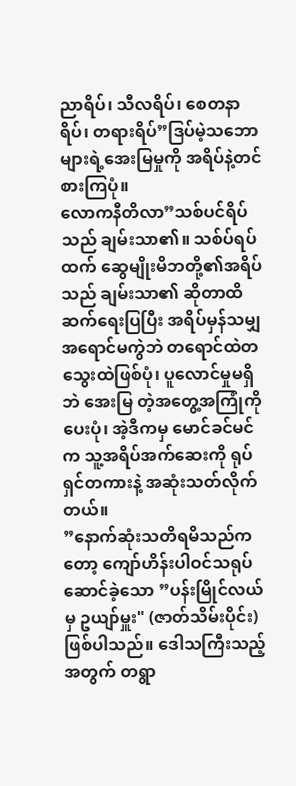ညာရိပ်၊ သီလရိပ်၊ စေတနာရိပ်၊ တရားရိပ်”ဒြပ်မဲ့သဘောများရဲ့အေးမြမှုကို အရိပ်နဲ့တင်စားကြပုံ။
လောကနီတိလာ”သစ်ပင်ရိပ်သည် ချမ်းသာ၏။ သစ်ပ်ရပ်ထက် ဆွေမျိုးမိဘတို့၏အရိပ်သည် ချမ်းသာ၏ ဆိုတာထိ ဆက်ရေးပြပြီး အရိပ်မှန်သမျှ အရောင်မကွဲဘဲ တရောင်ထဲတသွေးထဲဖြစ်ပုံ၊ ပူလောင်မှုမရှိဘဲ အေးမြ တဲ့အတွေ့အကြုံကိုပေးပုံ၊ အဲ့ဒီကမှ မောင်ခင်မင်က သူ့အရိပ်အက်ဆေးကို ရုပ်ရှင်တကားနဲ့ အဆုံးသတ်လိုက်တယ်။
”နောက်ဆုံးသတိရမိသည်ကတော့ ကျော်ဟိန်းပါဝင်သရုပ်ဆောင်ခဲ့သော ”ပန်းမြိုင်လယ်မှ ဥယျာ်မှူး" (ဇာတ်သိမ်းပိုင်း)ဖြစ်ပါသည်။ ဒေါသကြီးသည့်အတွက် တရွာ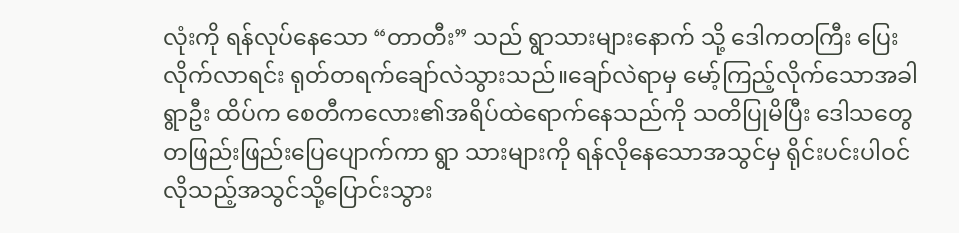လုံးကို ရန်လုပ်နေသော “တာတီး” သည် ရွာသားများနောက် သို့ ဒေါကတကြီး ပြေးလိုက်လာရင်း ရုတ်တရက်ချော်လဲသွားသည်။ချော်လဲရာမှ မော့်ကြည့်လိုက်သောအခါ ရွာဦး ထိပ်က စေတီကလေား၏အရိပ်ထဲရောက်နေသည်ကို သတိပြုမိပြီး ဒေါသတွေ တဖြည်းဖြည်းပြေပျောက်ကာ ရွာ သားများကို ရန်လိုနေသောအသွင်မှ ရိုင်းပင်းပါဝင်လိုသည့်အသွင်သို့ပြောင်းသွား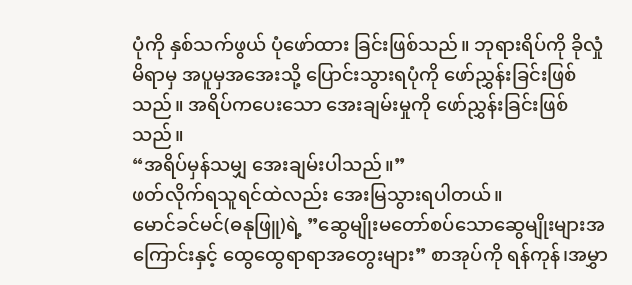ပုံကို နှစ်သက်ဖွယ် ပုံဖော်ထား ခြင်းဖြစ်သည်။ ဘုရားရိပ်ကို ခိုလှုံမိရာမှ အပူမှအအေးသို့ ပြောင်းသွားရပုံကို ဖော်ညွှန်းခြင်းဖြစ်သည်။ အရိပ်ကပေးသော အေးချမ်းမှုကို ဖော်ညွှန်းခြင်းဖြစ်သည်။
“အရိပ်မှန်သမျှ အေးချမ်းပါသည်။”
ဖတ်လိုက်ရသူရင်ထဲလည်း အေးမြသွားရပါတယ်။
မောင်ခင်မင်(ဓနုဖြူ)ရဲ့ ”ဆွေမျိုးမတော်စပ်သောဆွေမျိုးများအကြောင်းနှင့် ထွေထွေရာရာအတွေးများ” စာအုပ်ကို ရန်ကုန်၊အမွှာ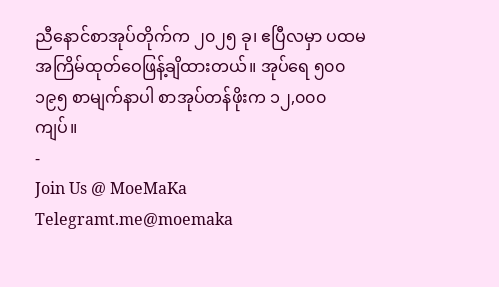ညီနောင်စာအုပ်တိုက်က ၂၀၂၅ ခု၊ ဧပြီလမှာ ပထမအကြိမ်ထုတ်ဝေဖြန့်ချိထားတယ်။ အုပ်ရေ ၅၀၀ ၁၉၅ စာမျက်နာပါ စာအုပ်တန်ဖိုးက ၁၂,၀၀၀ ကျပ်။
-
Join Us @ MoeMaKa Telegramt.me@moemaka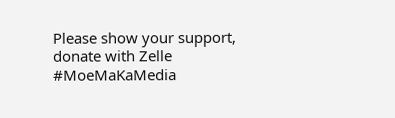Please show your support, donate with Zelle
#MoeMaKaMedia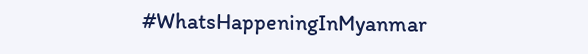#WhatsHappeningInMyanmar